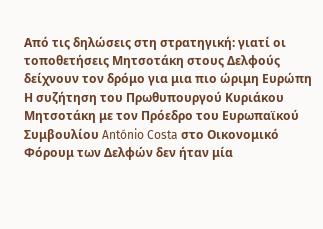Από τις δηλώσεις στη στρατηγική: γιατί οι τοποθετήσεις Μητσοτάκη στους Δελφούς δείχνουν τον δρόμο για μια πιο ώριμη Ευρώπη
Η συζήτηση του Πρωθυπουργού Κυριάκου Μητσοτάκη με τον Πρόεδρο του Ευρωπαϊκού Συμβουλίου António Costa στο Οικονομικό Φόρουμ των Δελφών δεν ήταν μία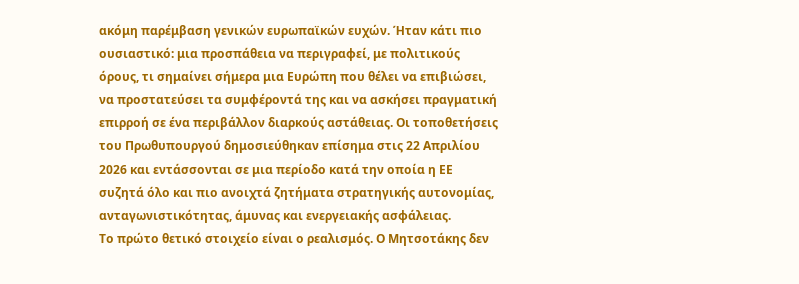ακόμη παρέμβαση γενικών ευρωπαϊκών ευχών. Ήταν κάτι πιο ουσιαστικό: μια προσπάθεια να περιγραφεί, με πολιτικούς όρους, τι σημαίνει σήμερα μια Ευρώπη που θέλει να επιβιώσει, να προστατεύσει τα συμφέροντά της και να ασκήσει πραγματική επιρροή σε ένα περιβάλλον διαρκούς αστάθειας. Οι τοποθετήσεις του Πρωθυπουργού δημοσιεύθηκαν επίσημα στις 22 Απριλίου 2026 και εντάσσονται σε μια περίοδο κατά την οποία η ΕΕ συζητά όλο και πιο ανοιχτά ζητήματα στρατηγικής αυτονομίας, ανταγωνιστικότητας, άμυνας και ενεργειακής ασφάλειας.
Το πρώτο θετικό στοιχείο είναι ο ρεαλισμός. Ο Μητσοτάκης δεν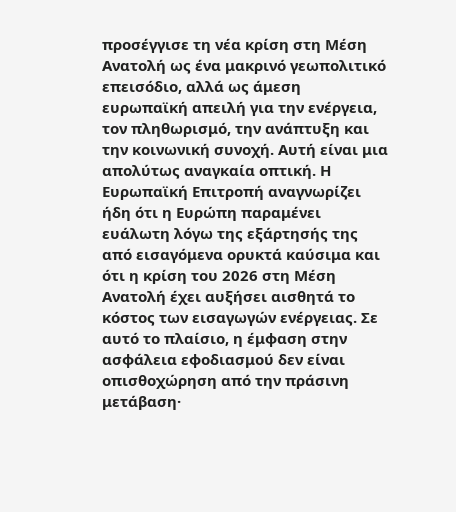προσέγγισε τη νέα κρίση στη Μέση Ανατολή ως ένα μακρινό γεωπολιτικό επεισόδιο, αλλά ως άμεση ευρωπαϊκή απειλή για την ενέργεια, τον πληθωρισμό, την ανάπτυξη και την κοινωνική συνοχή. Αυτή είναι μια απολύτως αναγκαία οπτική. Η Ευρωπαϊκή Επιτροπή αναγνωρίζει ήδη ότι η Ευρώπη παραμένει ευάλωτη λόγω της εξάρτησής της από εισαγόμενα ορυκτά καύσιμα και ότι η κρίση του 2026 στη Μέση Ανατολή έχει αυξήσει αισθητά το κόστος των εισαγωγών ενέργειας. Σε αυτό το πλαίσιο, η έμφαση στην ασφάλεια εφοδιασμού δεν είναι οπισθοχώρηση από την πράσινη μετάβαση·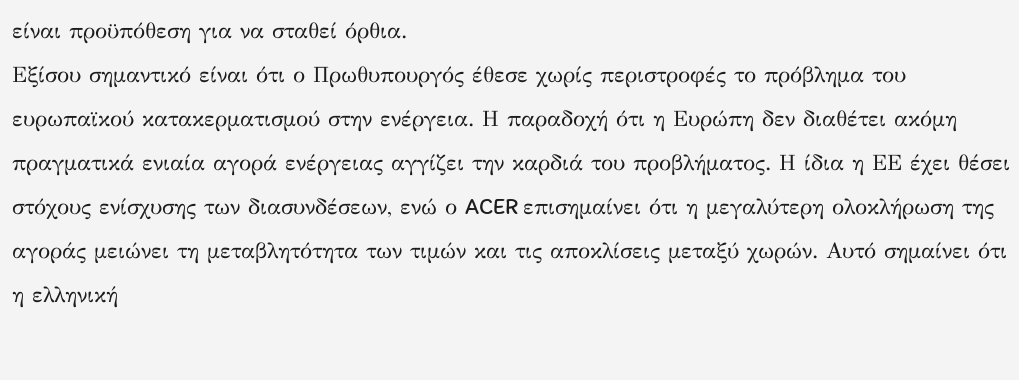είναι προϋπόθεση για να σταθεί όρθια.
Εξίσου σημαντικό είναι ότι ο Πρωθυπουργός έθεσε χωρίς περιστροφές το πρόβλημα του ευρωπαϊκού κατακερματισμού στην ενέργεια. Η παραδοχή ότι η Ευρώπη δεν διαθέτει ακόμη πραγματικά ενιαία αγορά ενέργειας αγγίζει την καρδιά του προβλήματος. Η ίδια η ΕΕ έχει θέσει στόχους ενίσχυσης των διασυνδέσεων, ενώ ο ACER επισημαίνει ότι η μεγαλύτερη ολοκλήρωση της αγοράς μειώνει τη μεταβλητότητα των τιμών και τις αποκλίσεις μεταξύ χωρών. Αυτό σημαίνει ότι η ελληνική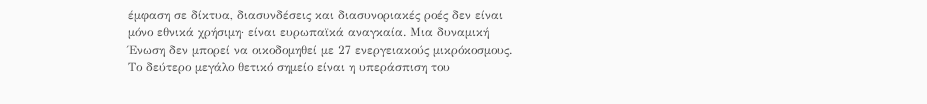έμφαση σε δίκτυα, διασυνδέσεις και διασυνοριακές ροές δεν είναι μόνο εθνικά χρήσιμη· είναι ευρωπαϊκά αναγκαία. Μια δυναμική Ένωση δεν μπορεί να οικοδομηθεί με 27 ενεργειακούς μικρόκοσμους.
Το δεύτερο μεγάλο θετικό σημείο είναι η υπεράσπιση του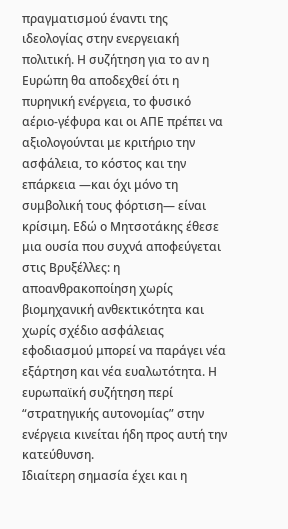πραγματισμού έναντι της ιδεολογίας στην ενεργειακή πολιτική. Η συζήτηση για το αν η Ευρώπη θα αποδεχθεί ότι η πυρηνική ενέργεια, το φυσικό αέριο-γέφυρα και οι ΑΠΕ πρέπει να αξιολογούνται με κριτήριο την ασφάλεια, το κόστος και την επάρκεια —και όχι μόνο τη συμβολική τους φόρτιση— είναι κρίσιμη. Εδώ ο Μητσοτάκης έθεσε μια ουσία που συχνά αποφεύγεται στις Βρυξέλλες: η αποανθρακοποίηση χωρίς βιομηχανική ανθεκτικότητα και χωρίς σχέδιο ασφάλειας εφοδιασμού μπορεί να παράγει νέα εξάρτηση και νέα ευαλωτότητα. Η ευρωπαϊκή συζήτηση περί “στρατηγικής αυτονομίας” στην ενέργεια κινείται ήδη προς αυτή την κατεύθυνση.
Ιδιαίτερη σημασία έχει και η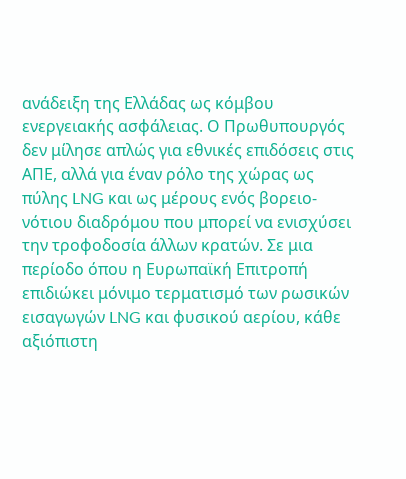ανάδειξη της Ελλάδας ως κόμβου ενεργειακής ασφάλειας. Ο Πρωθυπουργός δεν μίλησε απλώς για εθνικές επιδόσεις στις ΑΠΕ, αλλά για έναν ρόλο της χώρας ως πύλης LNG και ως μέρους ενός βορειο-νότιου διαδρόμου που μπορεί να ενισχύσει την τροφοδοσία άλλων κρατών. Σε μια περίοδο όπου η Ευρωπαϊκή Επιτροπή επιδιώκει μόνιμο τερματισμό των ρωσικών εισαγωγών LNG και φυσικού αερίου, κάθε αξιόπιστη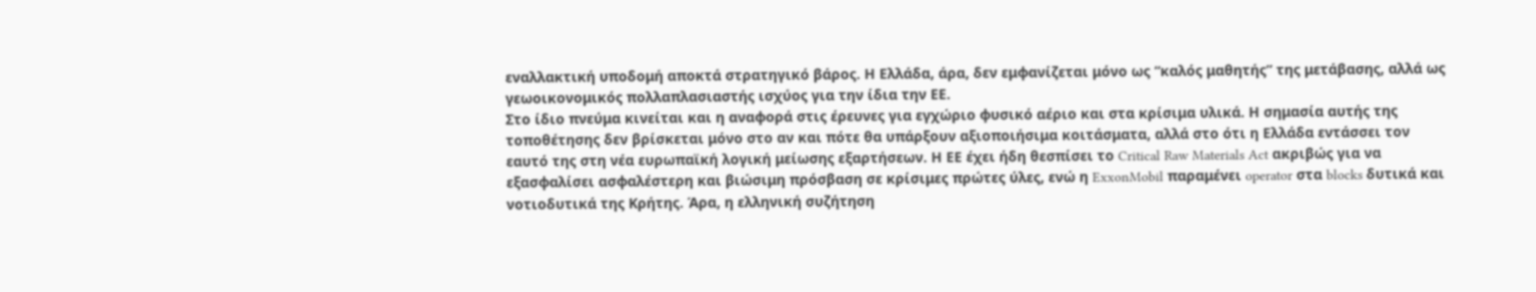εναλλακτική υποδομή αποκτά στρατηγικό βάρος. Η Ελλάδα, άρα, δεν εμφανίζεται μόνο ως “καλός μαθητής” της μετάβασης, αλλά ως γεωοικονομικός πολλαπλασιαστής ισχύος για την ίδια την ΕΕ.
Στο ίδιο πνεύμα κινείται και η αναφορά στις έρευνες για εγχώριο φυσικό αέριο και στα κρίσιμα υλικά. Η σημασία αυτής της τοποθέτησης δεν βρίσκεται μόνο στο αν και πότε θα υπάρξουν αξιοποιήσιμα κοιτάσματα, αλλά στο ότι η Ελλάδα εντάσσει τον εαυτό της στη νέα ευρωπαϊκή λογική μείωσης εξαρτήσεων. Η ΕΕ έχει ήδη θεσπίσει το Critical Raw Materials Act ακριβώς για να εξασφαλίσει ασφαλέστερη και βιώσιμη πρόσβαση σε κρίσιμες πρώτες ύλες, ενώ η ExxonMobil παραμένει operator στα blocks δυτικά και νοτιοδυτικά της Κρήτης. Άρα, η ελληνική συζήτηση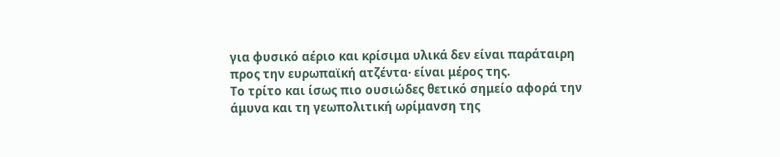για φυσικό αέριο και κρίσιμα υλικά δεν είναι παράταιρη προς την ευρωπαϊκή ατζέντα· είναι μέρος της.
Το τρίτο και ίσως πιο ουσιώδες θετικό σημείο αφορά την άμυνα και τη γεωπολιτική ωρίμανση της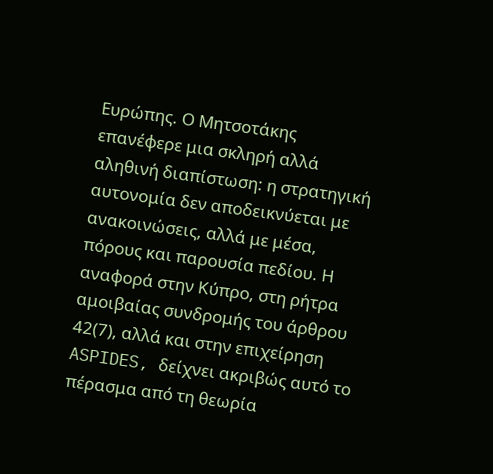Ευρώπης. Ο Μητσοτάκης επανέφερε μια σκληρή αλλά αληθινή διαπίστωση: η στρατηγική αυτονομία δεν αποδεικνύεται με ανακοινώσεις, αλλά με μέσα, πόρους και παρουσία πεδίου. Η αναφορά στην Κύπρο, στη ρήτρα αμοιβαίας συνδρομής του άρθρου 42(7), αλλά και στην επιχείρηση ASPIDES, δείχνει ακριβώς αυτό το πέρασμα από τη θεωρία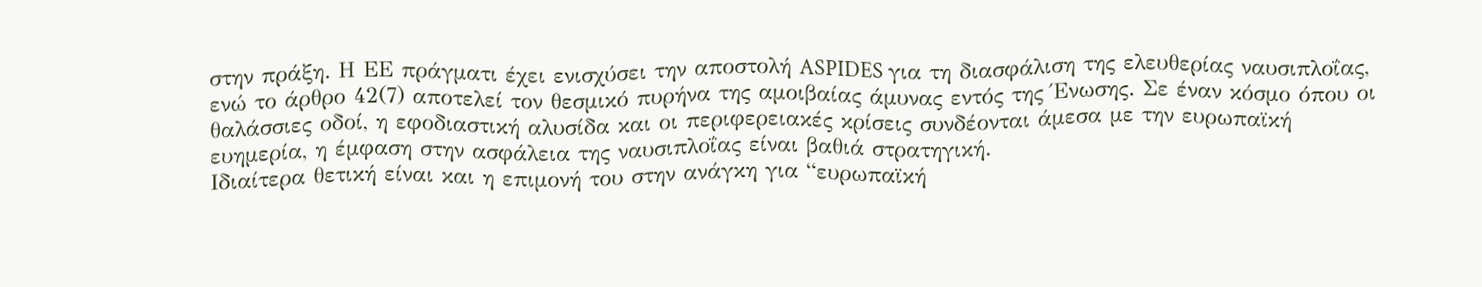στην πράξη. Η ΕΕ πράγματι έχει ενισχύσει την αποστολή ASPIDES για τη διασφάλιση της ελευθερίας ναυσιπλοΐας, ενώ το άρθρο 42(7) αποτελεί τον θεσμικό πυρήνα της αμοιβαίας άμυνας εντός της Ένωσης. Σε έναν κόσμο όπου οι θαλάσσιες οδοί, η εφοδιαστική αλυσίδα και οι περιφερειακές κρίσεις συνδέονται άμεσα με την ευρωπαϊκή ευημερία, η έμφαση στην ασφάλεια της ναυσιπλοΐας είναι βαθιά στρατηγική.
Ιδιαίτερα θετική είναι και η επιμονή του στην ανάγκη για “ευρωπαϊκή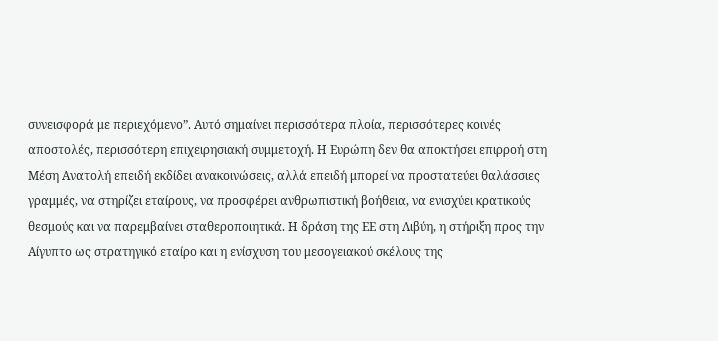συνεισφορά με περιεχόμενο”. Αυτό σημαίνει περισσότερα πλοία, περισσότερες κοινές αποστολές, περισσότερη επιχειρησιακή συμμετοχή. Η Ευρώπη δεν θα αποκτήσει επιρροή στη Μέση Ανατολή επειδή εκδίδει ανακοινώσεις, αλλά επειδή μπορεί να προστατεύει θαλάσσιες γραμμές, να στηρίζει εταίρους, να προσφέρει ανθρωπιστική βοήθεια, να ενισχύει κρατικούς θεσμούς και να παρεμβαίνει σταθεροποιητικά. Η δράση της ΕΕ στη Λιβύη, η στήριξη προς την Αίγυπτο ως στρατηγικό εταίρο και η ενίσχυση του μεσογειακού σκέλους της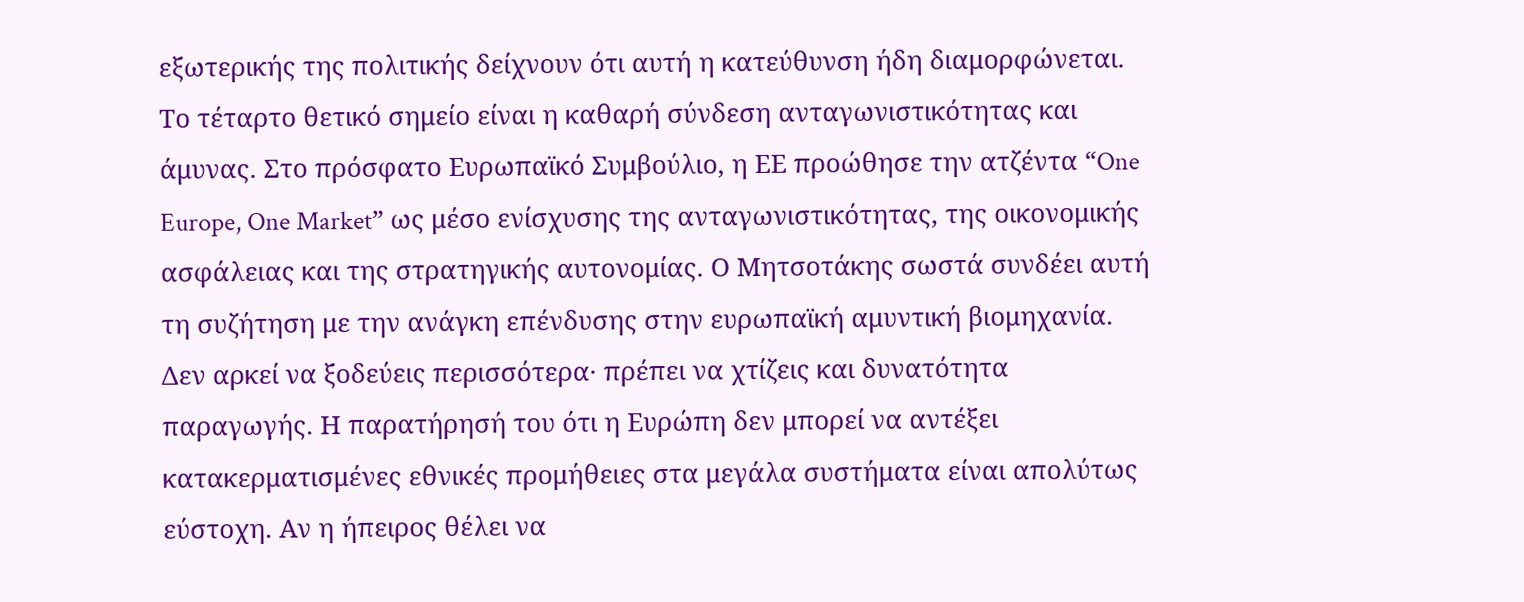εξωτερικής της πολιτικής δείχνουν ότι αυτή η κατεύθυνση ήδη διαμορφώνεται.
Το τέταρτο θετικό σημείο είναι η καθαρή σύνδεση ανταγωνιστικότητας και άμυνας. Στο πρόσφατο Ευρωπαϊκό Συμβούλιο, η ΕΕ προώθησε την ατζέντα “One Europe, One Market” ως μέσο ενίσχυσης της ανταγωνιστικότητας, της οικονομικής ασφάλειας και της στρατηγικής αυτονομίας. Ο Μητσοτάκης σωστά συνδέει αυτή τη συζήτηση με την ανάγκη επένδυσης στην ευρωπαϊκή αμυντική βιομηχανία. Δεν αρκεί να ξοδεύεις περισσότερα· πρέπει να χτίζεις και δυνατότητα παραγωγής. Η παρατήρησή του ότι η Ευρώπη δεν μπορεί να αντέξει κατακερματισμένες εθνικές προμήθειες στα μεγάλα συστήματα είναι απολύτως εύστοχη. Αν η ήπειρος θέλει να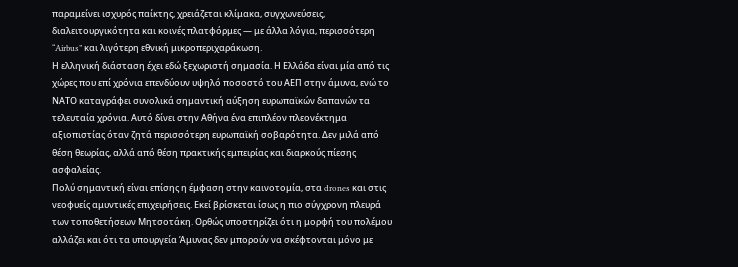παραμείνει ισχυρός παίκτης, χρειάζεται κλίμακα, συγχωνεύσεις, διαλειτουργικότητα και κοινές πλατφόρμες — με άλλα λόγια, περισσότερη “Airbus” και λιγότερη εθνική μικροπεριχαράκωση.
Η ελληνική διάσταση έχει εδώ ξεχωριστή σημασία. Η Ελλάδα είναι μία από τις χώρες που επί χρόνια επενδύουν υψηλό ποσοστό του ΑΕΠ στην άμυνα, ενώ το ΝΑΤΟ καταγράφει συνολικά σημαντική αύξηση ευρωπαϊκών δαπανών τα τελευταία χρόνια. Αυτό δίνει στην Αθήνα ένα επιπλέον πλεονέκτημα αξιοπιστίας όταν ζητά περισσότερη ευρωπαϊκή σοβαρότητα. Δεν μιλά από θέση θεωρίας, αλλά από θέση πρακτικής εμπειρίας και διαρκούς πίεσης ασφαλείας.
Πολύ σημαντική είναι επίσης η έμφαση στην καινοτομία, στα drones και στις νεοφυείς αμυντικές επιχειρήσεις. Εκεί βρίσκεται ίσως η πιο σύγχρονη πλευρά των τοποθετήσεων Μητσοτάκη. Ορθώς υποστηρίζει ότι η μορφή του πολέμου αλλάζει και ότι τα υπουργεία Άμυνας δεν μπορούν να σκέφτονται μόνο με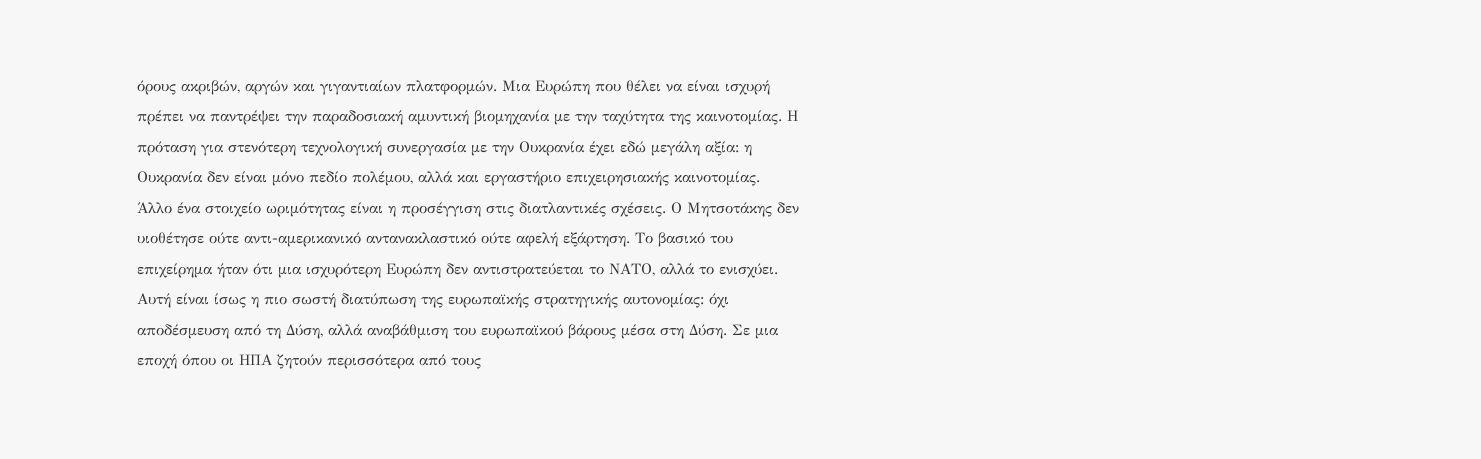όρους ακριβών, αργών και γιγαντιαίων πλατφορμών. Μια Ευρώπη που θέλει να είναι ισχυρή πρέπει να παντρέψει την παραδοσιακή αμυντική βιομηχανία με την ταχύτητα της καινοτομίας. Η πρόταση για στενότερη τεχνολογική συνεργασία με την Ουκρανία έχει εδώ μεγάλη αξία: η Ουκρανία δεν είναι μόνο πεδίο πολέμου, αλλά και εργαστήριο επιχειρησιακής καινοτομίας.
Άλλο ένα στοιχείο ωριμότητας είναι η προσέγγιση στις διατλαντικές σχέσεις. Ο Μητσοτάκης δεν υιοθέτησε ούτε αντι-αμερικανικό αντανακλαστικό ούτε αφελή εξάρτηση. Το βασικό του επιχείρημα ήταν ότι μια ισχυρότερη Ευρώπη δεν αντιστρατεύεται το ΝΑΤΟ, αλλά το ενισχύει. Αυτή είναι ίσως η πιο σωστή διατύπωση της ευρωπαϊκής στρατηγικής αυτονομίας: όχι αποδέσμευση από τη Δύση, αλλά αναβάθμιση του ευρωπαϊκού βάρους μέσα στη Δύση. Σε μια εποχή όπου οι ΗΠΑ ζητούν περισσότερα από τους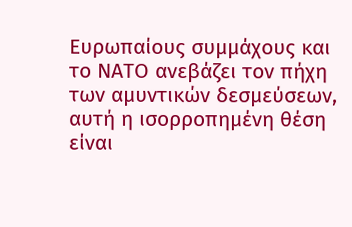Ευρωπαίους συμμάχους και το ΝΑΤΟ ανεβάζει τον πήχη των αμυντικών δεσμεύσεων, αυτή η ισορροπημένη θέση είναι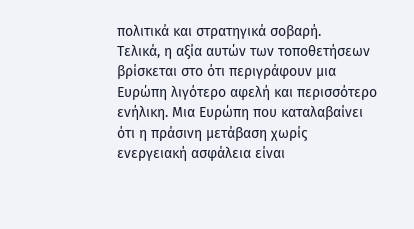πολιτικά και στρατηγικά σοβαρή.
Τελικά, η αξία αυτών των τοποθετήσεων βρίσκεται στο ότι περιγράφουν μια Ευρώπη λιγότερο αφελή και περισσότερο ενήλικη. Μια Ευρώπη που καταλαβαίνει ότι η πράσινη μετάβαση χωρίς ενεργειακή ασφάλεια είναι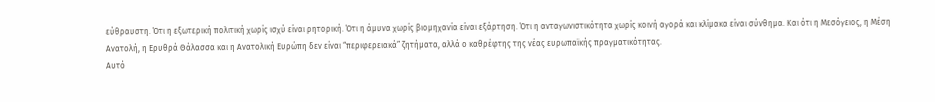εύθραυστη. Ότι η εξωτερική πολιτική χωρίς ισχύ είναι ρητορική. Ότι η άμυνα χωρίς βιομηχανία είναι εξάρτηση. Ότι η ανταγωνιστικότητα χωρίς κοινή αγορά και κλίμακα είναι σύνθημα. Και ότι η Μεσόγειος, η Μέση Ανατολή, η Ερυθρά Θάλασσα και η Ανατολική Ευρώπη δεν είναι “περιφερειακά” ζητήματα, αλλά ο καθρέφτης της νέας ευρωπαϊκής πραγματικότητας.
Αυτό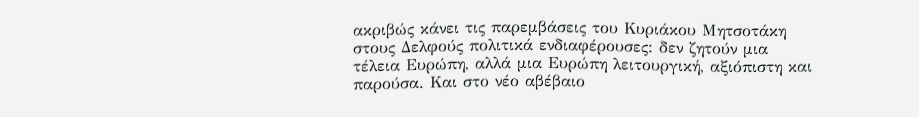ακριβώς κάνει τις παρεμβάσεις του Κυριάκου Μητσοτάκη στους Δελφούς πολιτικά ενδιαφέρουσες: δεν ζητούν μια τέλεια Ευρώπη, αλλά μια Ευρώπη λειτουργική, αξιόπιστη και παρούσα. Και στο νέο αβέβαιο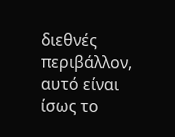διεθνές περιβάλλον, αυτό είναι ίσως το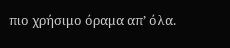πιο χρήσιμο όραμα απ’ όλα.